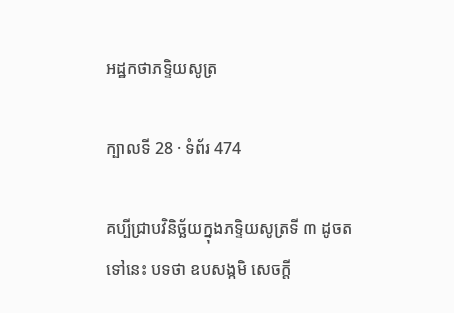អដ្ឋកថាភទ្ទិយសូត្រ

ក្បាលទី 28 · ទំព័រ 474

គប្បីជ្រាបវិនិច្ឆ័យក្នុងភទ្ទិយសូត្រទី ៣ ដូចតទៅនេះ បទថា ឧបសង្កមិ សេចក្តី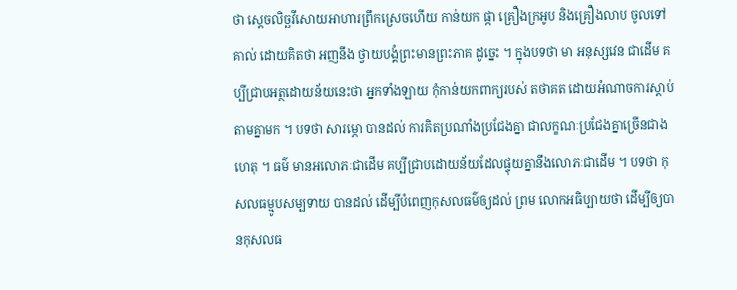ថា ស្តេចលិច្ឆវីសោយអាហារព្រឹកស្រេចហើយ កាន់យក ផ្កា គ្រឿងក្រអូប និងគ្រឿងលាប ចូលទៅគាល់ ដោយគិតថា អញនឹង ថ្វាយបង្គំព្រះមានព្រះភាគ ដូច្នេះ ។ ក្នុងបទថា មា អនុស្សវេន ជាដើម គប្បីជ្រាបអត្ថដោយន័យនេះថា អ្នកទាំងឡាយ កុំកាន់យកពាក្យរបស់ តថាគត ដោយអំណាចការស្តាប់តាមគ្នាមក ។ បទថា សារម្ភោ បានដល់ ការគិតប្រណាំងប្រជែងគ្នា ជាលក្ខណៈប្រជែងគ្នាច្រើនជាងហេតុ ។ ធម៌ មានអលោភៈជាដើម គប្បីជ្រាបដោយន័យដែលផ្ទុយគ្នានឹងលោភៈជាដើម ។ បទថា កុសលធម្មូបសម្បទាយ បានដល់ ដើម្បីបំពេញកុសលធម៌ឲ្យដល់ ព្រម លោកអធិប្បាយថា ដើម្បីឲ្យបានកុសលធ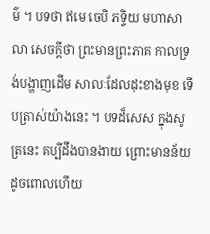ម៌ ។ បទថា ឥមេ ចេបិ ភទ្ទិយ មហាសាលា សេចក្តីថា ព្រះមានព្រះភាគ កាលទ្រង់បង្ហាញដើម សាលៈដែលដុះខាងមុខ ទើបត្រាស់យ៉ាងនេះ ។ បទដ៏សេស ក្នុងសូត្រនេះ គប្បីដឹងបានងាយ ព្រោះមានន័យដូចពោលហើយ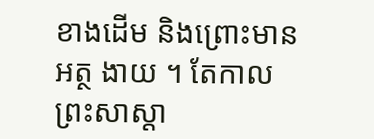ខាងដើម និងព្រោះមានអត្ថ ងាយ ។ តែកាលព្រះសាស្តា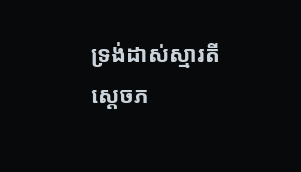ទ្រង់ដាស់ស្មារតីស្តេចភ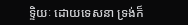ទ្ទិយៈ ដោយទេសនា ទ្រង់ក៏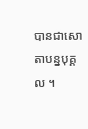បានជាសោតាបន្នបុគ្គល ។